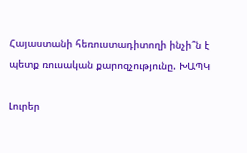Հայաստանի հեռուստադիտողի ինչի՞ն է պետք ռուսական քարոզչությունը. ԽԱՊԿ

Լուրեր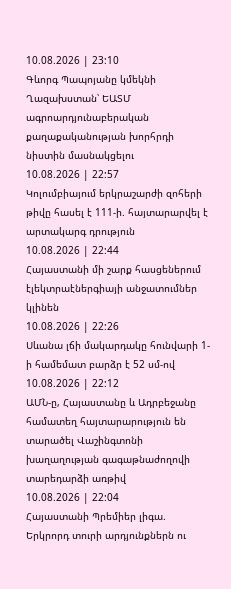10.08.2026 | 23:10
Գևորգ Պապոյանը կմեկնի Ղազախստան՝ ԵԱՏՄ ագրոարդյունաբերական քաղաքականության խորհրդի նիստին մասնակցելու
10.08.2026 | 22:57
Կոլումբիայում երկրաշարժի զոհերի թիվը հասել է 111-ի. հայտարարվել է արտակարգ դրություն
10.08.2026 | 22:44
Հայաստանի մի շարք հասցեներում էլեկտրաէներգիայի անջատումներ կլինեն
10.08.2026 | 22:26
Սևանա լճի մակարդակը հունվարի 1-ի համեմատ բարձր է 52 սմ-ով
10.08.2026 | 22:12
ԱՄՆ-ը, Հայաստանը և Ադրբեջանը համատեղ հայտարարություն են տարածել Վաշինգտոնի խաղաղության գագաթնաժողովի տարեդարձի առթիվ
10.08.2026 | 22:04
Հայաստանի Պրեմիեր լիգա. Երկրորդ տուրի արդյունքներն ու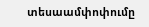տեսաամփոփումը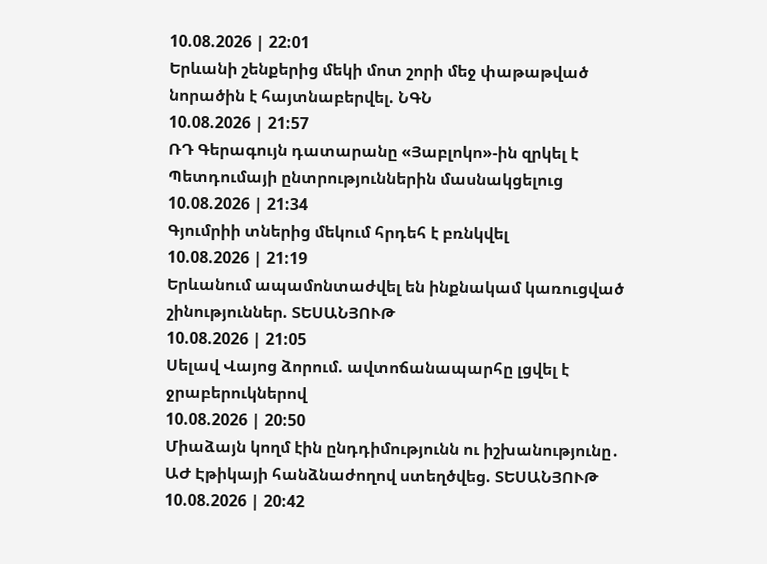10.08.2026 | 22:01
Երևանի շենքերից մեկի մոտ շորի մեջ փաթաթված նորածին է հայտնաբերվել. ՆԳՆ
10.08.2026 | 21:57
ՌԴ Գերագույն դատարանը «Յաբլոկո»-ին զրկել է Պետդումայի ընտրություններին մասնակցելուց
10.08.2026 | 21:34
Գյումրիի տներից մեկում հրդեհ է բռնկվել
10.08.2026 | 21:19
Երևանում ապամոնտաժվել են ինքնակամ կառուցված շինություններ. ՏԵՍԱՆՅՈՒԹ
10.08.2026 | 21:05
Սելավ Վայոց ձորում. ավտոճանապարհը լցվել է ջրաբերուկներով
10.08.2026 | 20:50
Միաձայն կողմ էին ընդդիմությունն ու իշխանությունը․ ԱԺ Էթիկայի հանձնաժողով ստեղծվեց. ՏԵՍԱՆՅՈՒԹ
10.08.2026 | 20:42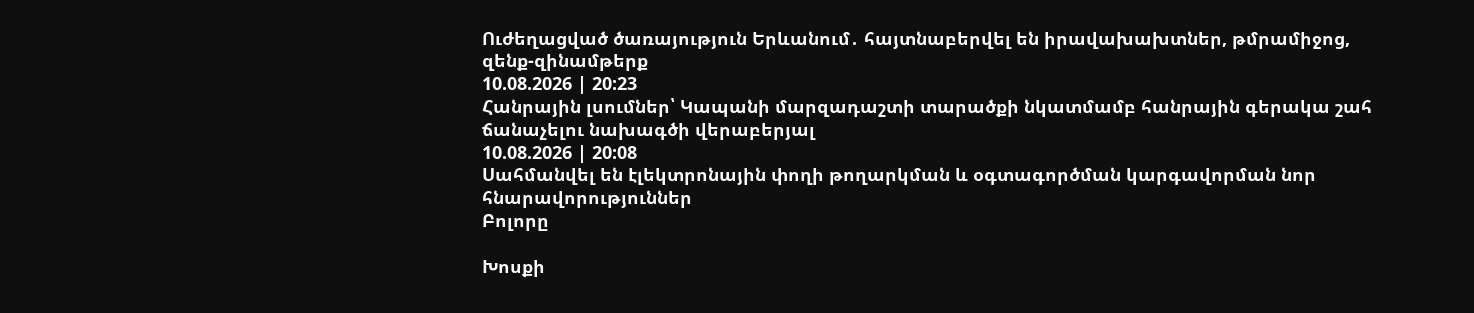Ուժեղացված ծառայություն Երևանում․ հայտնաբերվել են իրավախախտներ, թմրամիջոց, զենք-զինամթերք
10.08.2026 | 20:23
Հանրային լսումներ՝ Կապանի մարզադաշտի տարածքի նկատմամբ հանրային գերակա շահ ճանաչելու նախագծի վերաբերյալ
10.08.2026 | 20:08
Սահմանվել են էլեկտրոնային փողի թողարկման և օգտագործման կարգավորման նոր հնարավորություններ
Բոլորը

Խոսքի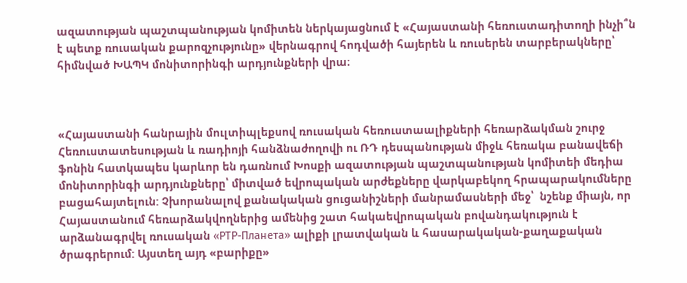ազատության պաշտպանության կոմիտեն ներկայացնում է «Հայաստանի հեռուստադիտողի ինչի՞ն է պետք ռուսական քարոզչությունը» վերնագրով հոդվածի հայերեն և ռուսերեն տարբերակները՝ հիմնված ԽԱՊԿ մոնիտորինգի արդյունքների վրա։



«Հայաստանի հանրային մուլտիպլեքսով ռուսական հեռուստաալիքների հեռարձակման շուրջ Հեռուստատեսության և ռադիոյի հանձնաժողովի ու ՌԴ դեսպանության միջև հեռակա բանավեճի ֆոնին հատկապես կարևոր են դառնում Խոսքի ազատության պաշտպանության կոմիտեի մեդիա մոնիտորինգի արդյունքները՝ միտված եվրոպական արժեքները վարկաբեկող հրապարակումները բացահայտելուն: Չխորանալով քանակական ցուցանիշների մանրամասների մեջ՝  նշենք միայն, որ Հայաստանում հեռարձակվողներից ամենից շատ հակաեվրոպական բովանդակություն է արձանագրվել ռուսական «РТР-Планета» ալիքի լրատվական և հասարակական-քաղաքական ծրագրերում: Այստեղ այդ «բարիքը»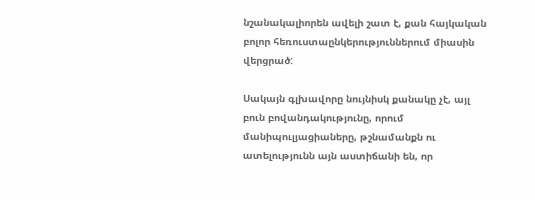նշանակալիորեն ավելի շատ է, քան հայկական բոլոր հեռուստաընկերություններում միասին վերցրած:

Սակայն գլխավորը նույնիսկ քանակը չէ, այլ բուն բովանդակությունը, որում մանիպուլյացիաները, թշնամանքն ու ատելությունն այն աստիճանի են, որ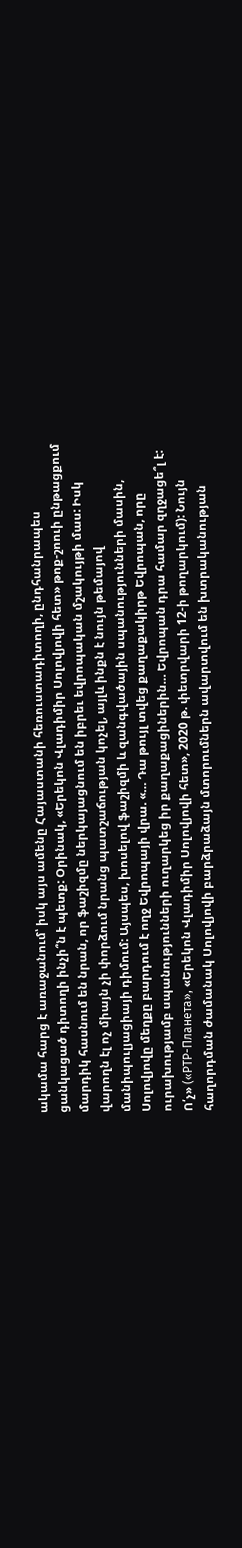ակամա հարց է առաջանում՝ իսկ այս ամենը Հայաստանի հեռուստադիտողի, ընդհանրապես ցանկացած դիտողի ինչի՞ն է պետք: Օրինակ, «Երեկոն Վլադիմիր Սոլովյովի հետ» թոք-շոուի ընթացքում մարդիկ հասնում են նրան, որ ֆաշիզմը ներկայացնում են իբրեւ եվրոպական մշակույթի մաս: Իսկ վարողն էլ ոչ միայն չի փորձում նրանց պատշաճության կոչել, այլև ինքն է նույն թեմայով մանիպուլյացիայի դիմում: Այսպես, խոսելով ֆաշիզմի և զանգվածային սպանությունների մասին, Սոլովյովը մեղքը բարդում է ողջ Եվրոպայի վրա. «… Դա թույլ տվեց քաղաքակիրթ Եվրոպան, որը ուրախությամբ սպանությունների ուղարկեց իր քաղաքացիներին… Եվրոպան դրա համար զղջացե՞լ է: Ո՛չ» («РТР-Планета», «Երեկոն Վլադիմիր Սոլովյովի հետ», 2020 թ. փետրվարի 12-ի թողարկում): Նույն հաղորդման ժամանակ Սոլովյովի բարձրաձայն մտորումներն ավարտվում են խտրականության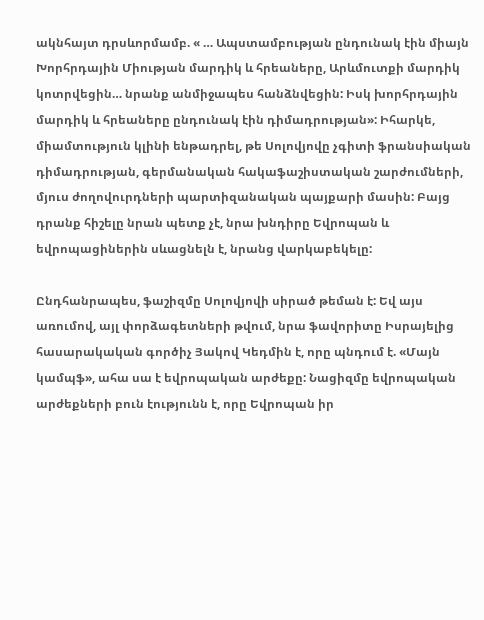ակնհայտ դրսևորմամբ. « … Ապստամբության ընդունակ էին միայն Խորհրդային Միության մարդիկ և հրեաները, Արևմուտքի մարդիկ կոտրվեցին… նրանք անմիջապես հանձնվեցին: Իսկ խորհրդային մարդիկ և հրեաները ընդունակ էին դիմադրության»: Իհարկե, միամտություն կլինի ենթադրել, թե Սոլովյովը չգիտի ֆրանսիական դիմադրության, գերմանական հակաֆաշիստական շարժումների, մյուս ժողովուրդների պարտիզանական պայքարի մասին: Բայց դրանք հիշելը նրան պետք չէ, նրա խնդիրը Եվրոպան և եվրոպացիներին սևացնելն է, նրանց վարկաբեկելը:

Ընդհանրապես, ֆաշիզմը Սոլովյովի սիրած թեման է: Եվ այս առումով, այլ փորձագետների թվում, նրա ֆավորիտը Իսրայելից հասարակական գործիչ Յակով Կեդմին է, որը պնդում է. «Մայն կամպֆ», ահա սա է եվրոպական արժեքը: Նացիզմը եվրոպական արժեքների բուն էությունն է, որը Եվրոպան իր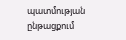պատմության ընթացքում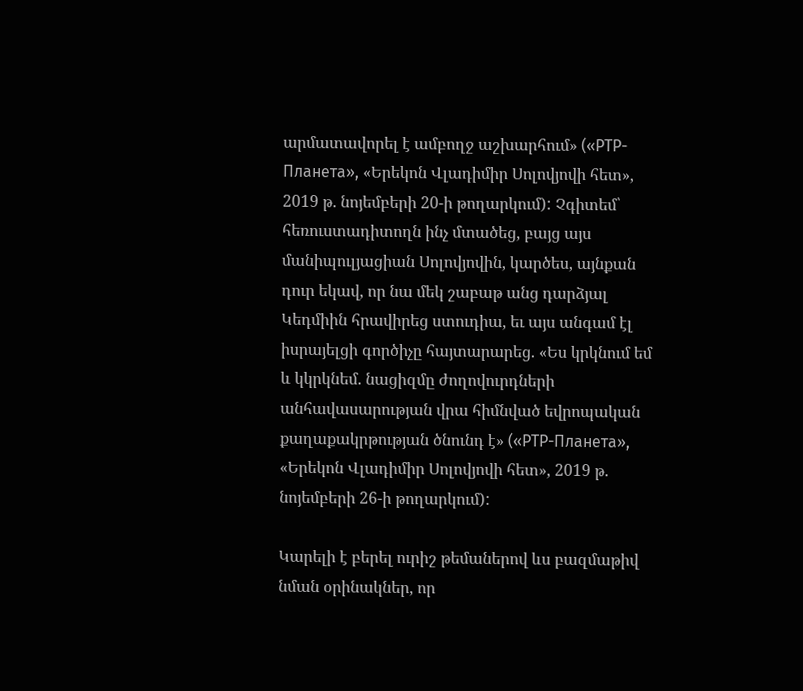արմատավորել է ամբողջ աշխարհում» («РТР-Планета», «Երեկոն Վլադիմիր Սոլովյովի հետ», 2019 թ. նոյեմբերի 20-ի թողարկում): Չգիտեմ՝ հեռուստադիտողն ինչ մտածեց, բայց այս մանիպուլյացիան Սոլովյովին, կարծես, այնքան դուր եկավ, որ նա մեկ շաբաթ անց դարձյալ Կեդմիին հրավիրեց ստուդիա, եւ այս անգամ էլ իսրայելցի գործիչը հայտարարեց. «Ես կրկնում եմ և կկրկնեմ. նացիզմը ժողովուրդների անհավասարության վրա հիմնված եվրոպական քաղաքակրթության ծնունդ է» («РТР-Планета», «Երեկոն Վլադիմիր Սոլովյովի հետ», 2019 թ. նոյեմբերի 26-ի թողարկում):

Կարելի է բերել ուրիշ թեմաներով ևս բազմաթիվ նման օրինակներ, որ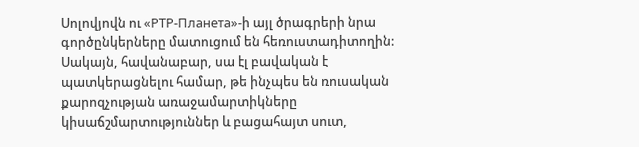Սոլովյովն ու «РТР-Планета»-ի այլ ծրագրերի նրա գործընկերները մատուցում են հեռուստադիտողին:  Սակայն, հավանաբար, սա էլ բավական է պատկերացնելու համար, թե ինչպես են ռուսական քարոզչության առաջամարտիկները կիսաճշմարտություններ և բացահայտ սուտ,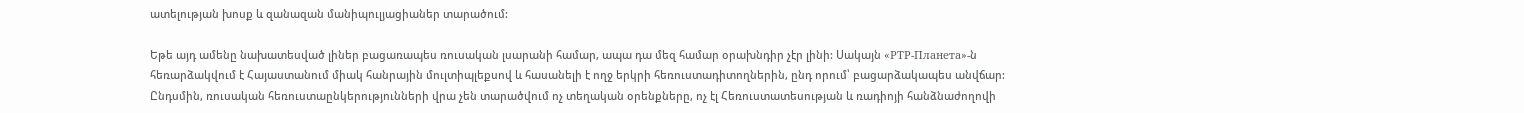ատելության խոսք և զանազան մանիպուլյացիաներ տարածում:

Եթե այդ ամենը նախատեսված լիներ բացառապես ռուսական լսարանի համար, ապա դա մեզ համար օրախնդիր չէր լինի: Սակայն «РТР-Планета»-ն հեռարձակվում է Հայաստանում միակ հանրային մուլտիպլեքսով և հասանելի է ողջ երկրի հեռուստադիտողներին, ընդ որում՝ բացարձակապես անվճար: Ընդսմին, ռուսական հեռուստաընկերությունների վրա չեն տարածվում ոչ տեղական օրենքները, ոչ էլ Հեռուստատեսության և ռադիոյի հանձնաժողովի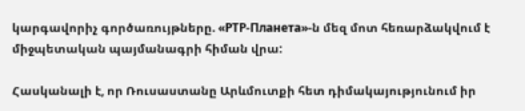կարգավորիչ գործառույթները. «РТР-Планета»-ն մեզ մոտ հեռարձակվում է միջպետական պայմանագրի հիման վրա:

Հասկանալի է, որ Ռուսաստանը Արևմուտքի հետ դիմակայությունում իր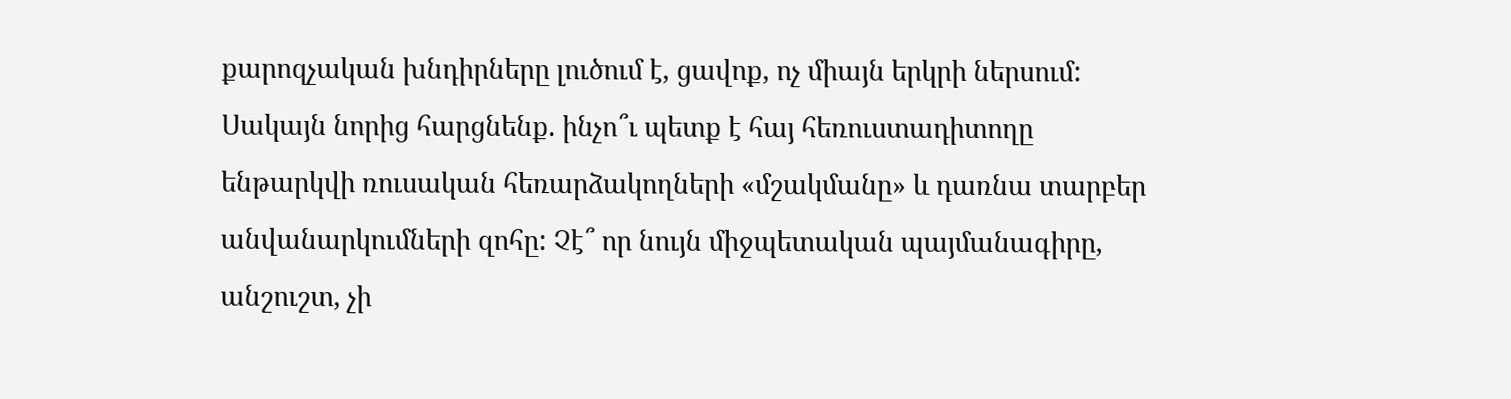քարոզչական խնդիրները լուծում է, ցավոք, ոչ միայն երկրի ներսում: Սակայն նորից հարցնենք. ինչո՞ւ պետք է հայ հեռուստադիտողը ենթարկվի ռուսական հեռարձակողների «մշակմանը» և դառնա տարբեր անվանարկումների զոհը: Չէ՞ որ նույն միջպետական պայմանագիրը, անշուշտ, չի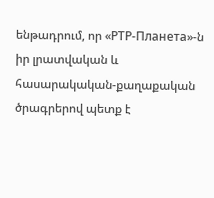ենթադրում, որ «РТР-Планета»-ն իր լրատվական և հասարակական-քաղաքական ծրագրերով պետք է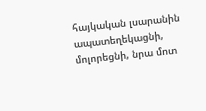հայկական լսարանին ապատեղեկացնի, մոլորեցնի, նրա մոտ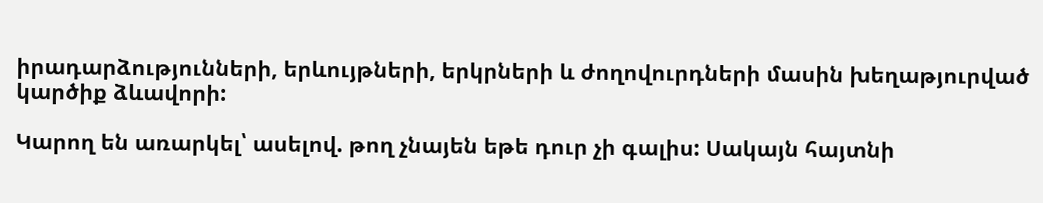իրադարձությունների, երևույթների, երկրների և ժողովուրդների մասին խեղաթյուրված կարծիք ձևավորի:

Կարող են առարկել՝ ասելով. թող չնայեն եթե դուր չի գալիս: Սակայն հայտնի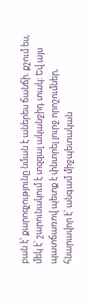բան է՝ քարոզչությունը նման է աներես ճանճի. քշում ես, մեկ է՝ շարունակում է տզզալ ականջիդ տակ: Եվ այս պատճառով պետք է փնտրել լուրջ որոշումներ, հնարավոր է՝ անգամ միջպետական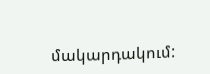մակարդակում: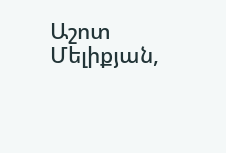Աշոտ Մելիքյան,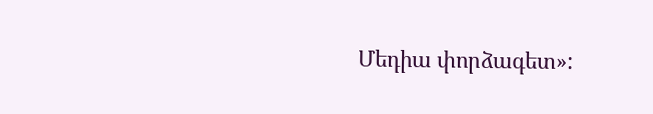Մեդիա փորձագետ»: